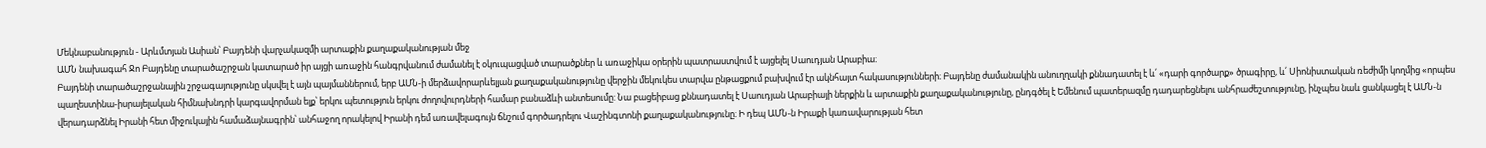Մեկնաբանություն - Արևմտյան Ասիան՝ Բայդենի վարչակազմի արտաքին քաղաքականության մեջ
ԱՄՆ նախագահ Ջո Բայդենը տարածաշրջան կատարած իր այցի առաջին հանգրվանում ժամանել է օկուպացված տարածքներ և առաջիկա օրերին պատրաստվում է այցելել Սաուդյան Արաբիա։
Բայդենի տարածաշրջանային շրջագայությունը սկսվել է այն պայմաններում, երբ ԱՄՆ-ի մերձավորարևելյան քաղաքականությունը վերջին մեկուկես տարվա ընթացքում բախվում էր ակնհայտ հակասությունների։ Բայդենը ժամանակին անուղղակի քննադատել է և՛ «դարի գործարք» ծրագիրը, և՛ Սիոնիստական ռեժիմի կողմից «որպես պաղեստինա-իսրայելական հիմնախնդրի կարգավորման ելք՝ երկու պետություն երկու ժողովուրդների համար բանաձևի անտեսումը: Նա բացեիբաց քննադատել է Սաուդյան Արաբիայի ներքին և արտաքին քաղաքականությունը, ընդգծել է Եմենում պատերազմը դադարեցնելու անհրաժեշտությունը, ինչպես նաև ցանկացել է ԱՄՆ-ն վերադարձնել Իրանի հետ միջուկային համաձայնագրին՝ անհաջող որակելով Իրանի դեմ առավելագույն ճնշում գործադրելու Վաշինգտոնի քաղաքականությունը։ Ի դեպ ԱՄՆ-ն Իրաքի կառավարության հետ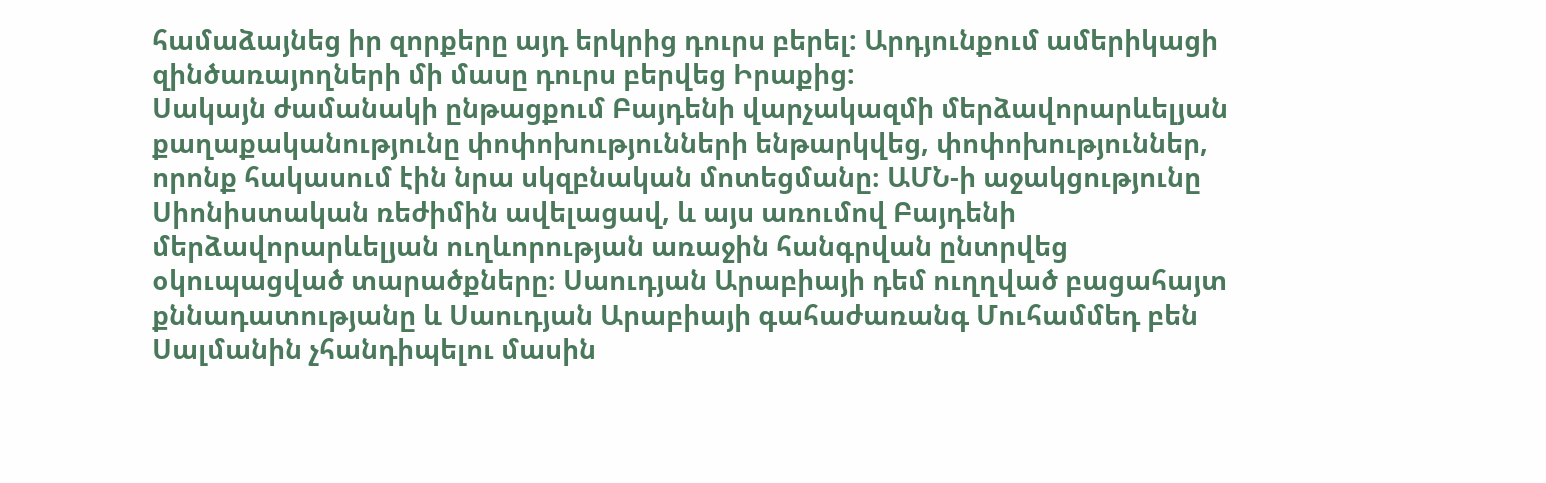համաձայնեց իր զորքերը այդ երկրից դուրս բերել: Արդյունքում ամերիկացի զինծառայողների մի մասը դուրս բերվեց Իրաքից:
Սակայն ժամանակի ընթացքում Բայդենի վարչակազմի մերձավորարևելյան քաղաքականությունը փոփոխությունների ենթարկվեց, փոփոխություններ, որոնք հակասում էին նրա սկզբնական մոտեցմանը։ ԱՄՆ-ի աջակցությունը Սիոնիստական ռեժիմին ավելացավ, և այս առումով Բայդենի մերձավորարևելյան ուղևորության առաջին հանգրվան ընտրվեց օկուպացված տարածքները։ Սաուդյան Արաբիայի դեմ ուղղված բացահայտ քննադատությանը և Սաուդյան Արաբիայի գահաժառանգ Մուհամմեդ բեն Սալմանին չհանդիպելու մասին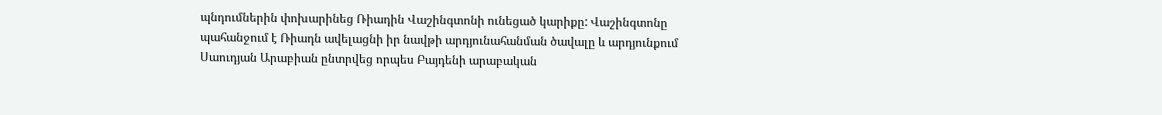պնդումներին փոխարինեց Ռիադին Վաշինգտոնի ունեցած կարիքը: Վաշինգտոնը պահանջում է Ռիադն ավելացնի իր նավթի արդյունահանման ծավալը և արդյունքում Սաուդյան Արաբիան ընտրվեց որպես Բայդենի արաբական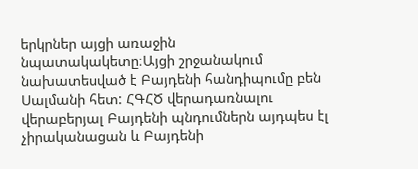երկրներ այցի առաջին նպատակակետը։Այցի շրջանակում նախատեսված է Բայդենի հանդիպումը բեն Սալմանի հետ: ՀԳՀԾ վերադառնալու վերաբերյալ Բայդենի պնդումներն այդպես էլ չիրականացան և Բայդենի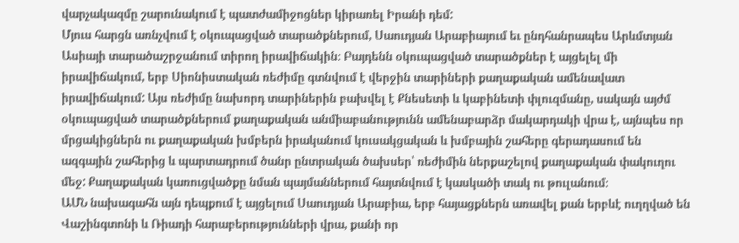վարչակազմը շարունակում է պատժամիջոցներ կիրառել Իրանի դեմ:
Մյուս հարցն առնչվում է օկուպացված տարածքներում, Սաուդյան Արաբիայում եւ ընդհանրապես Արևմտյան Ասիայի տարածաշրջանում տիրող իրավիճակին։ Բայդենն օկուպացված տարածքներ է այցելել մի իրավիճակում, երբ Սիոնիստական ռեժիմը գտնվում է վերջին տարիների քաղաքական ամենավատ իրավիճակում: Այս ռեժիմը նախորդ տարիներին բախվել է Քնեսետի և կաբինետի փլուզմանը, սակայն այժմ օկուպացված տարածքներում քաղաքական անմիաբանությունն ամենաբարձր մակարդակի վրա է, այնպես որ մրցակիցներն ու քաղաքական խմբերն իրականում կուսակցական և խմբային շահերը գերադասում են ազգային շահերից և պարտադրում ծանր ընտրական ծախսեր՝ ռեժիմին ներքաշելով քաղաքական փակուղու մեջ: Քաղաքական կառուցվածքը նման պայմաններում հայտնվում է կասկածի տակ ու թուլանում։
ԱՄՆ նախագահն այն դեպքում է այցելում Սաուդյան Արաբիա, երբ հայացքներն առավել քան երբևէ ուղղված են Վաշինգտոնի և Ռիադի հարաբերությունների վրա, քանի որ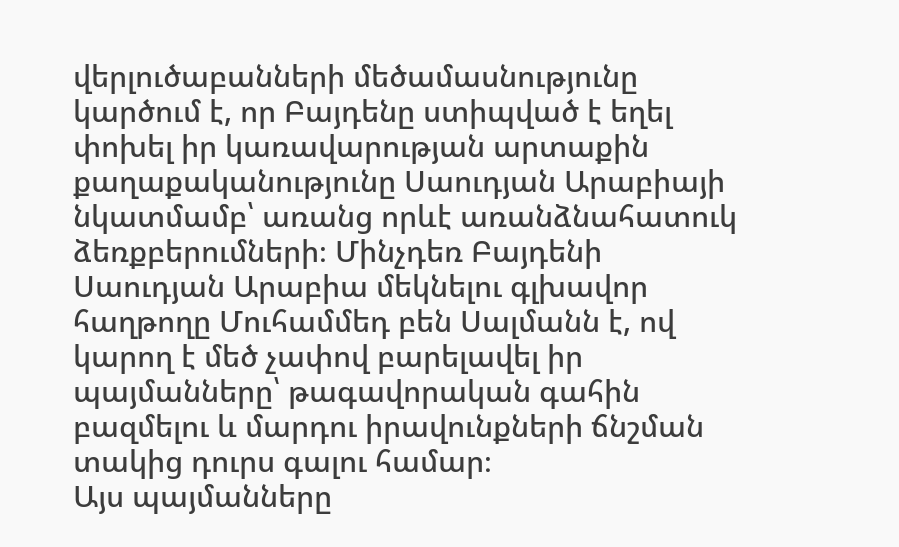վերլուծաբանների մեծամասնությունը կարծում է, որ Բայդենը ստիպված է եղել փոխել իր կառավարության արտաքին քաղաքականությունը Սաուդյան Արաբիայի նկատմամբ՝ առանց որևէ առանձնահատուկ ձեռքբերումների։ Մինչդեռ Բայդենի Սաուդյան Արաբիա մեկնելու գլխավոր հաղթողը Մուհամմեդ բեն Սալմանն է, ով կարող է մեծ չափով բարելավել իր պայմանները՝ թագավորական գահին բազմելու և մարդու իրավունքների ճնշման տակից դուրս գալու համար։
Այս պայմանները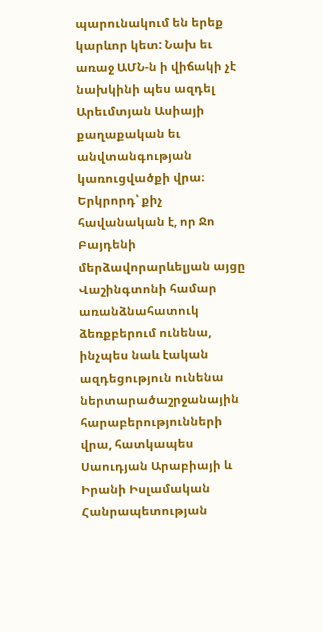պարունակում են երեք կարևոր կետ: Նախ եւ առաջ ԱՄՆ-ն ի վիճակի չէ նախկինի պես ազդել Արեւմտյան Ասիայի քաղաքական եւ անվտանգության կառուցվածքի վրա։ Երկրորդ՝ քիչ հավանական է, որ Ջո Բայդենի մերձավորարևելյան այցը Վաշինգտոնի համար առանձնահատուկ ձեռքբերում ունենա, ինչպես նաև էական ազդեցություն ունենա ներտարածաշրջանային հարաբերությունների վրա, հատկապես Սաուդյան Արաբիայի և Իրանի Իսլամական Հանրապետության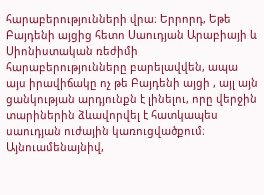հարաբերությունների վրա։ Երրորդ, Եթե Բայդենի այցից հետո Սաուդյան Արաբիայի և Սիոնիստական ռեժիմի հարաբերությունները բարելավվեն, ապա այս իրավիճակը ոչ թե Բայդենի այցի , այլ այն ցանկության արդյունքն է լինելու, որը վերջին տարիներին ձևավորվել է հատկապես սաուդյան ուժային կառուցվածքում։ Այնուամենայնիվ,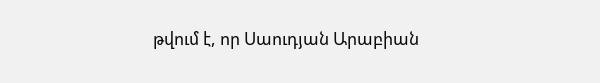թվում է, որ Սաուդյան Արաբիան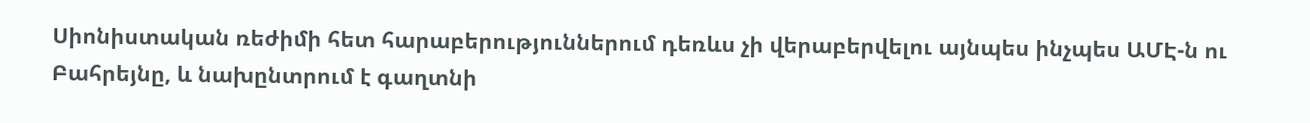Սիոնիստական ռեժիմի հետ հարաբերություններում դեռևս չի վերաբերվելու այնպես ինչպես ԱՄԷ-ն ու Բահրեյնը, և նախընտրում է գաղտնի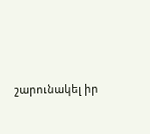շարունակել իր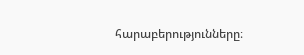հարաբերությունները։